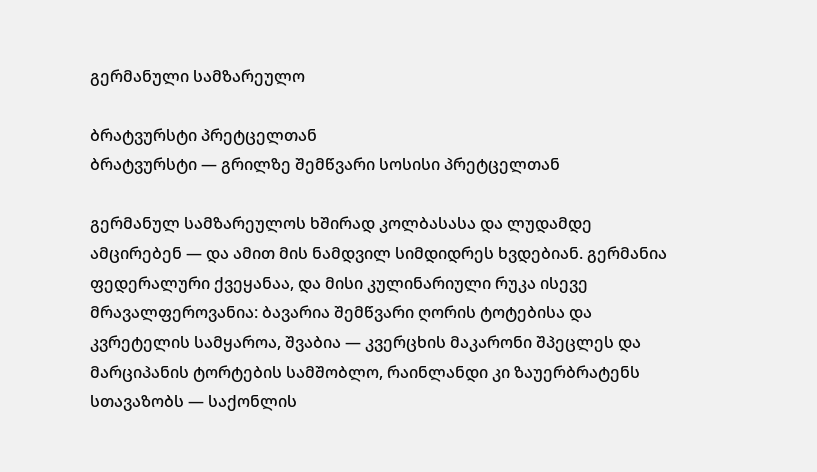გერმანული სამზარეულო

ბრატვურსტი პრეტცელთან
ბრატვურსტი — გრილზე შემწვარი სოსისი პრეტცელთან

გერმანულ სამზარეულოს ხშირად კოლბასასა და ლუდამდე ამცირებენ — და ამით მის ნამდვილ სიმდიდრეს ხვდებიან. გერმანია ფედერალური ქვეყანაა, და მისი კულინარიული რუკა ისევე მრავალფეროვანია: ბავარია შემწვარი ღორის ტოტებისა და კვრეტელის სამყაროა, შვაბია — კვერცხის მაკარონი შპეცლეს და მარციპანის ტორტების სამშობლო, რაინლანდი კი ზაუერბრატენს სთავაზობს — საქონლის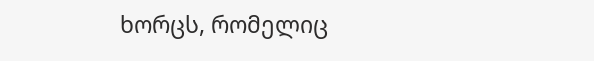ხორცს, რომელიც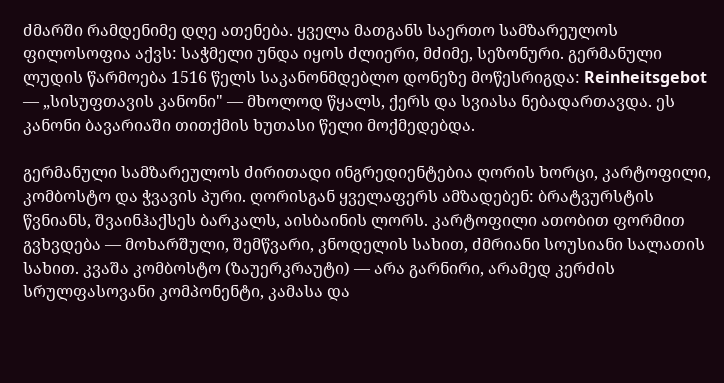ძმარში რამდენიმე დღე ათენება. ყველა მათგანს საერთო სამზარეულოს ფილოსოფია აქვს: საჭმელი უნდა იყოს ძლიერი, მძიმე, სეზონური. გერმანული ლუდის წარმოება 1516 წელს საკანონმდებლო დონეზე მოწესრიგდა: Reinheitsgebot — „სისუფთავის კანონი" — მხოლოდ წყალს, ქერს და სვიასა ნებადართავდა. ეს კანონი ბავარიაში თითქმის ხუთასი წელი მოქმედებდა.

გერმანული სამზარეულოს ძირითადი ინგრედიენტებია ღორის ხორცი, კარტოფილი, კომბოსტო და ჭვავის პური. ღორისგან ყველაფერს ამზადებენ: ბრატვურსტის წვნიანს, შვაინჰაქსეს ბარკალს, აისბაინის ლორს. კარტოფილი ათობით ფორმით გვხვდება — მოხარშული, შემწვარი, კნოდელის სახით, ძმრიანი სოუსიანი სალათის სახით. კვაშა კომბოსტო (ზაუერკრაუტი) — არა გარნირი, არამედ კერძის სრულფასოვანი კომპონენტი, კამასა და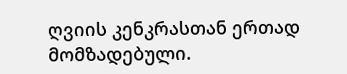ღვიის კენკრასთან ერთად მომზადებული.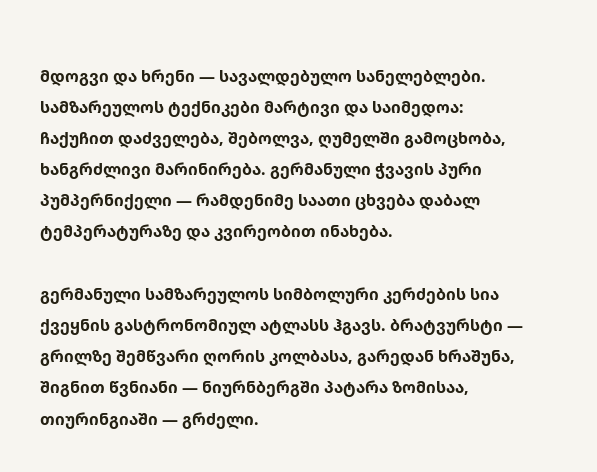მდოგვი და ხრენი — სავალდებულო სანელებლები. სამზარეულოს ტექნიკები მარტივი და საიმედოა: ჩაქუჩით დაძველება, შებოლვა, ღუმელში გამოცხობა, ხანგრძლივი მარინირება. გერმანული ჭვავის პური პუმპერნიქელი — რამდენიმე საათი ცხვება დაბალ ტემპერატურაზე და კვირეობით ინახება.

გერმანული სამზარეულოს სიმბოლური კერძების სია ქვეყნის გასტრონომიულ ატლასს ჰგავს. ბრატვურსტი — გრილზე შემწვარი ღორის კოლბასა, გარედან ხრაშუნა, შიგნით წვნიანი — ნიურნბერგში პატარა ზომისაა, თიურინგიაში — გრძელი.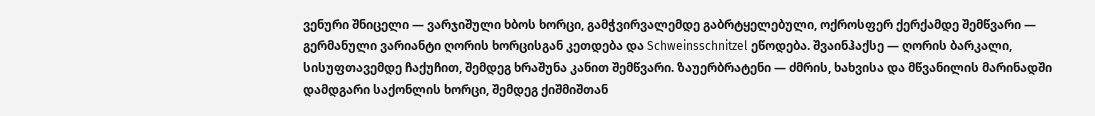ვენური შნიცელი — ვარჯიშული ხბოს ხორცი, გამჭვირვალემდე გაბრტყელებული, ოქროსფერ ქერქამდე შემწვარი — გერმანული ვარიანტი ღორის ხორცისგან კეთდება და Schweinsschnitzel ეწოდება. შვაინჰაქსე — ღორის ბარკალი, სისუფთავემდე ჩაქუჩით, შემდეგ ხრაშუნა კანით შემწვარი. ზაუერბრატენი — ძმრის, ხახვისა და მწვანილის მარინადში დამდგარი საქონლის ხორცი, შემდეგ ქიშმიშთან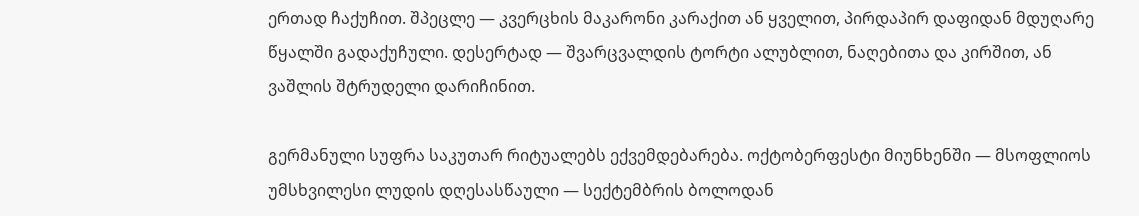ერთად ჩაქუჩით. შპეცლე — კვერცხის მაკარონი კარაქით ან ყველით, პირდაპირ დაფიდან მდუღარე წყალში გადაქუჩული. დესერტად — შვარცვალდის ტორტი ალუბლით, ნაღებითა და კირშით, ან ვაშლის შტრუდელი დარიჩინით.

გერმანული სუფრა საკუთარ რიტუალებს ექვემდებარება. ოქტობერფესტი მიუნხენში — მსოფლიოს უმსხვილესი ლუდის დღესასწაული — სექტემბრის ბოლოდან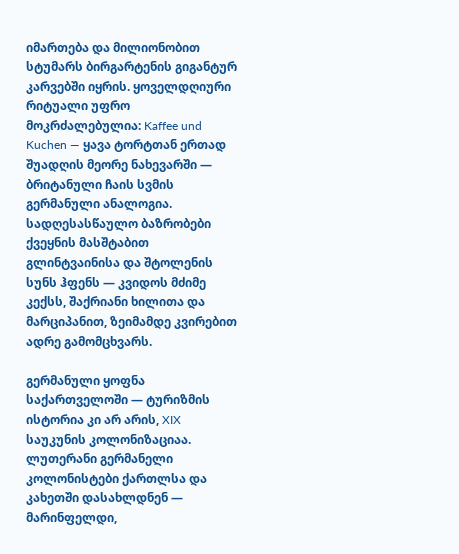იმართება და მილიონობით სტუმარს ბირგარტენის გიგანტურ კარვებში იყრის. ყოველდღიური რიტუალი უფრო მოკრძალებულია: Kaffee und Kuchen — ყავა ტორტთან ერთად შუადღის მეორე ნახევარში — ბრიტანული ჩაის სვმის გერმანული ანალოგია. სადღესასწაულო ბაზრობები ქვეყნის მასშტაბით გლინტვაინისა და შტოლენის სუნს ჰფენს — კვიდოს მძიმე კექსს, შაქრიანი ხილითა და მარციპანით, ზეიმამდე კვირებით ადრე გამომცხვარს.

გერმანული ყოფნა საქართველოში — ტურიზმის ისტორია კი არ არის, XIX საუკუნის კოლონიზაციაა. ლუთერანი გერმანელი კოლონისტები ქართლსა და კახეთში დასახლდნენ — მარინფელდი,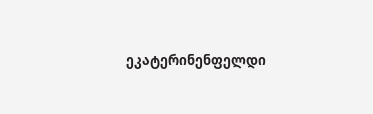ეკატერინენფელდი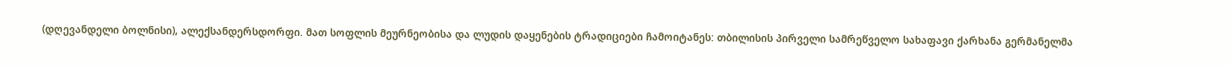(დღევანდელი ბოლნისი), ალექსანდერსდორფი. მათ სოფლის მეურნეობისა და ლუდის დაყენების ტრადიციები ჩამოიტანეს: თბილისის პირველი სამრეწველო სახაფავი ქარხანა გერმანელმა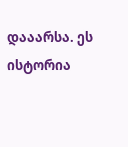დააარსა. ეს ისტორია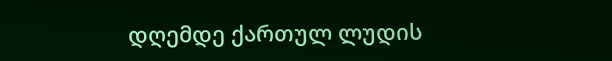დღემდე ქართულ ლუდის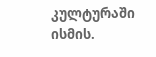კულტურაში ისმის.